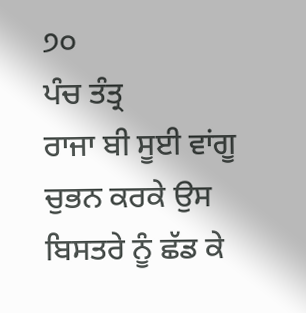੭੦
ਪੰਚ ਤੰਤ੍ਰ
ਰਾਜਾ ਬੀ ਸੂਈ ਵਾਂਗੂ ਚੁਭਨ ਕਰਕੇ ਉਸ ਬਿਸਤਰੇ ਨੂੰ ਛੱਡ ਕੇ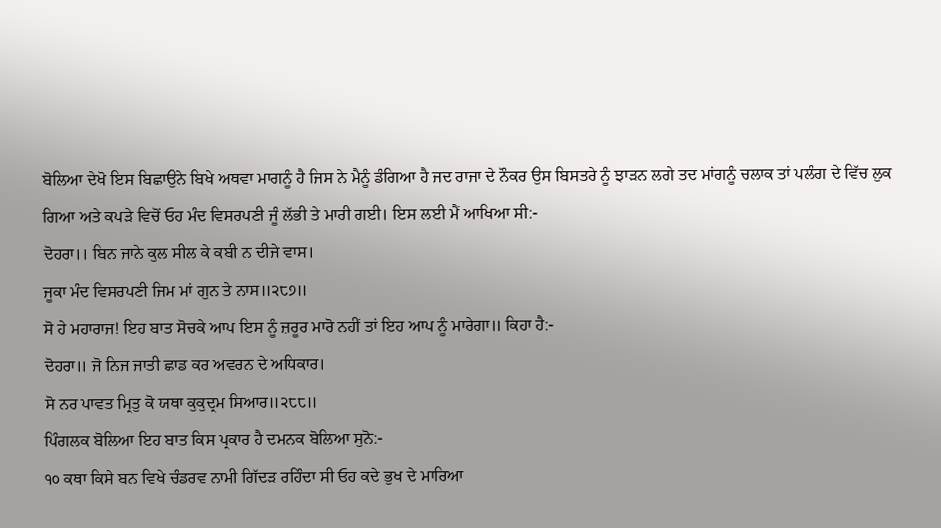ਬੋਲਿਆ ਦੇਖੋ ਇਸ ਬਿਛਾਉਨੇ ਬਿਖੇ ਅਥਵਾ ਮਾਗਨੂੰ ਹੈ ਜਿਸ ਨੇ ਮੈਨੂੰ ਡੰਗਿਆ ਹੈ ਜਦ ਰਾਜਾ ਦੇ ਨੌਕਰ ਉਸ ਬਿਸਤਰੇ ਨੂੰ ਝਾੜਨ ਲਗੇ ਤਦ ਮਾਂਗਨੂੰ ਚਲਾਕ ਤਾਂ ਪਲੰਗ ਦੇ ਵਿੱਚ ਲੁਕ ਗਿਆ ਅਤੇ ਕਪੜੇ ਵਿਚੋਂ ਓਹ ਮੰਦ ਵਿਸਰਪਣੀ ਜੂੰ ਲੱਭੀ ਤੇ ਮਾਰੀ ਗਈ। ਇਸ ਲਈ ਮੈਂ ਆਖਿਆ ਸੀ:-
ਦੋਹਰਾ।। ਬਿਨ ਜਾਨੇ ਕੁਲ ਸੀਲ ਕੇ ਕਬੀ ਨ ਦੀਜੇ ਵਾਸ।
ਜੂਕਾ ਮੰਦ ਵਿਸਰਪਣੀ ਜਿਮ ਮਾਂ ਗੁਨ ਤੇ ਨਾਸ॥੨੮੭॥
ਸੋ ਹੇ ਮਹਾਰਾਜ! ਇਹ ਬਾਤ ਸੋਚਕੇ ਆਪ ਇਸ ਨੂੰ ਜ਼ਰੂਰ ਮਾਰੋ ਨਹੀਂ ਤਾਂ ਇਹ ਆਪ ਨੂੰ ਮਾਰੇਗਾ॥ ਕਿਹਾ ਹੈ:-
ਦੋਹਰਾ॥ ਜੋ ਨਿਜ ਜਾਤੀ ਛਾਡ ਕਰ ਅਵਰਨ ਦੇ ਅਧਿਕਾਰ।
ਸੋ ਨਰ ਪਾਵਤ ਮ੍ਰਿਤੁ ਕੋ ਯਥਾ ਕੁਕੁਦ੍ਰਮ ਸਿਆਰ॥੨੮੮॥
ਪਿੰਗਲਕ ਬੋਲਿਆ ਇਹ ਬਾਤ ਕਿਸ ਪ੍ਰਕਾਰ ਹੈ ਦਮਨਕ ਬੋਲਿਆ ਸੁਨੋ:-
੧੦ ਕਥਾ ਕਿਸੇ ਬਨ ਵਿਖੇ ਚੰਡਰਵ ਨਾਮੀ ਗਿੱਦੜ ਰਹਿੰਦਾ ਸੀ ਓਹ ਕਦੇ ਭੁਖ ਦੇ ਮਾਰਿਆ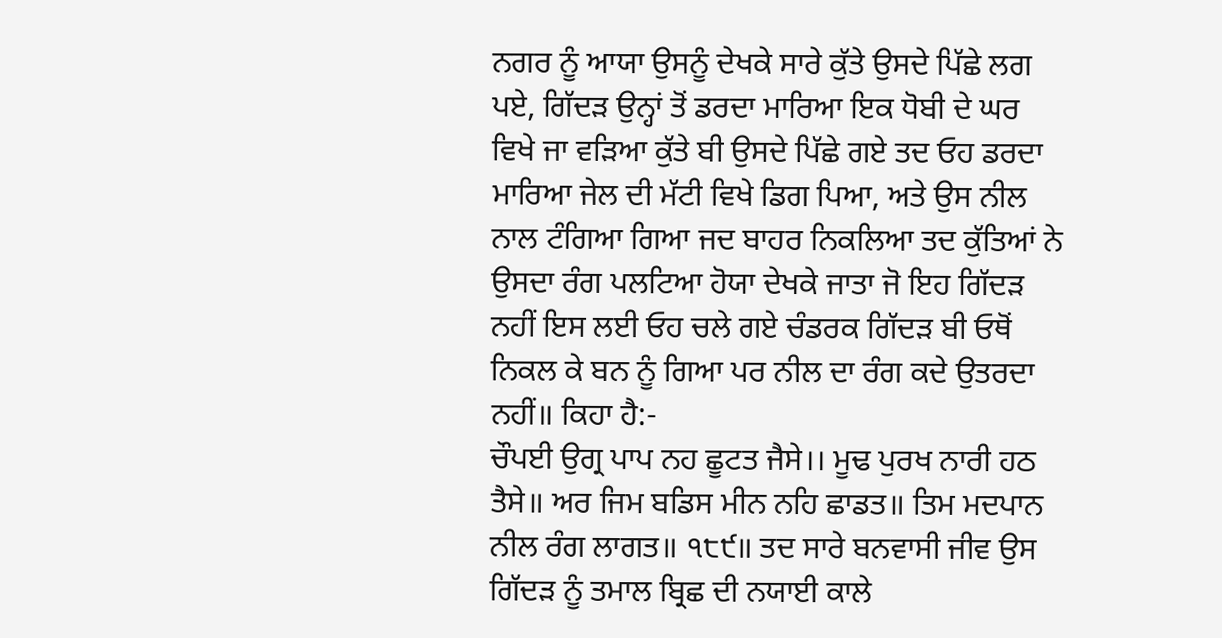ਨਗਰ ਨੂੰ ਆਯਾ ਉਸਨੂੰ ਦੇਖਕੇ ਸਾਰੇ ਕੁੱਤੇ ਉਸਦੇ ਪਿੱਛੇ ਲਗ ਪਏ, ਗਿੱਦੜ ਉਨ੍ਹਾਂ ਤੋਂ ਡਰਦਾ ਮਾਰਿਆ ਇਕ ਧੋਬੀ ਦੇ ਘਰ ਵਿਖੇ ਜਾ ਵੜਿਆ ਕੁੱਤੇ ਬੀ ਉਸਦੇ ਪਿੱਛੇ ਗਏ ਤਦ ਓਹ ਡਰਦਾ ਮਾਰਿਆ ਜੇਲ ਦੀ ਮੱਟੀ ਵਿਖੇ ਡਿਗ ਪਿਆ, ਅਤੇ ਉਸ ਨੀਲ ਨਾਲ ਟੰਗਿਆ ਗਿਆ ਜਦ ਬਾਹਰ ਨਿਕਲਿਆ ਤਦ ਕੁੱਤਿਆਂ ਨੇ ਉਸਦਾ ਰੰਗ ਪਲਟਿਆ ਹੋਯਾ ਦੇਖਕੇ ਜਾਤਾ ਜੋ ਇਹ ਗਿੱਦੜ ਨਹੀਂ ਇਸ ਲਈ ਓਹ ਚਲੇ ਗਏ ਚੰਡਰਕ ਗਿੱਦੜ ਬੀ ਓਥੋਂ ਨਿਕਲ ਕੇ ਬਨ ਨੂੰ ਗਿਆ ਪਰ ਨੀਲ ਦਾ ਰੰਗ ਕਦੇ ਉਤਰਦਾ ਨਹੀਂ॥ ਕਿਹਾ ਹੈ:-
ਚੌਪਈ ਉਗ੍ਰ ਪਾਪ ਨਹ ਛੂਟਤ ਜੈਸੇ।। ਮੂਢ ਪੁਰਖ ਨਾਰੀ ਹਠ ਤੈਸੇ॥ ਅਰ ਜਿਮ ਬਡਿਸ ਮੀਨ ਨਹਿ ਛਾਡਤ॥ ਤਿਮ ਮਦਪਾਨ ਨੀਲ ਰੰਗ ਲਾਗਤ॥ ੧੮੯॥ ਤਦ ਸਾਰੇ ਬਨਵਾਸੀ ਜੀਵ ਉਸ ਗਿੱਦੜ ਨੂੰ ਤਮਾਲ ਬ੍ਰਿਛ ਦੀ ਨਯਾਈ ਕਾਲੇ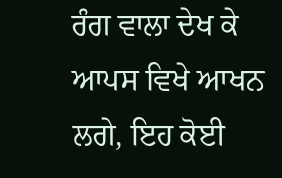ਰੰਗ ਵਾਲਾ ਦੇਖ ਕੇ ਆਪਸ ਵਿਖੇ ਆਖਨ ਲਗੇ, ਇਹ ਕੋਈ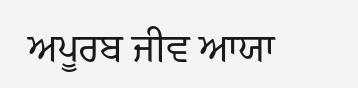ਅਪੂਰਬ ਜੀਵ ਆਯਾ